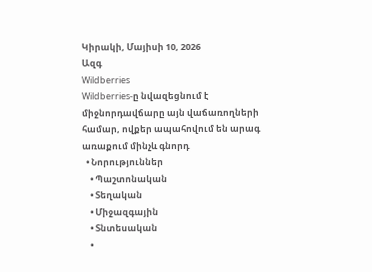Կիրակի, Մայիսի 10, 2026
Ազգ
Wildberries
Wildberries-ը նվազեցնում է միջնորդավճարը այն վաճառողների համար, ովքեր ապահովում են արագ առաքում մինչև գնորդ
  • Նորություններ
    • Պաշտոնական
    • Տեղական
    • Միջազգային
    • Տնտեսական
    •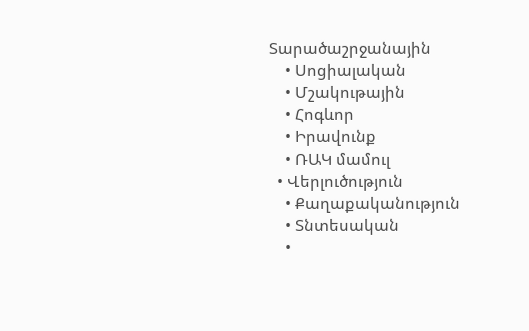Տարածաշրջանային
    • Սոցիալական
    • Մշակութային
    • Հոգևոր
    • Իրավունք
    • ՌԱԿ մամուլ
  • Վերլուծություն
    • Քաղաքականություն
    • Տնտեսական
    •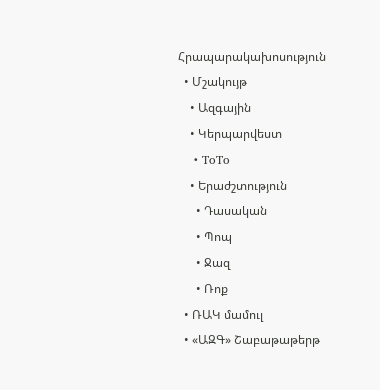Հրապարակախոսություն
  • Մշակույթ
    • Ազգային
    • Կերպարվեստ
    • ToTo
    • Երաժշտություն
      • Դասական
      • Պոպ
      • Ջազ
      • Ռոք
  • ՌԱԿ մամուլ
  • «ԱԶԳ» Շաբաթաթերթ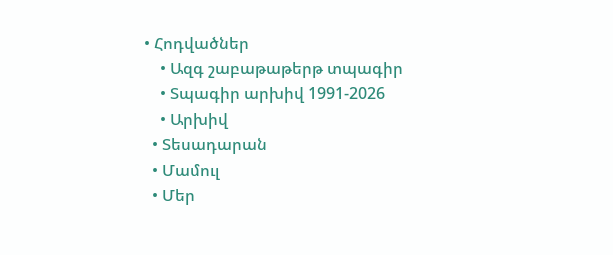• Հոդվածներ
    • Ազգ շաբաթաթերթ տպագիր
    • Տպագիր արխիվ 1991-2026
    • Արխիվ
  • Տեսադարան
  • Մամուլ
  • Մեր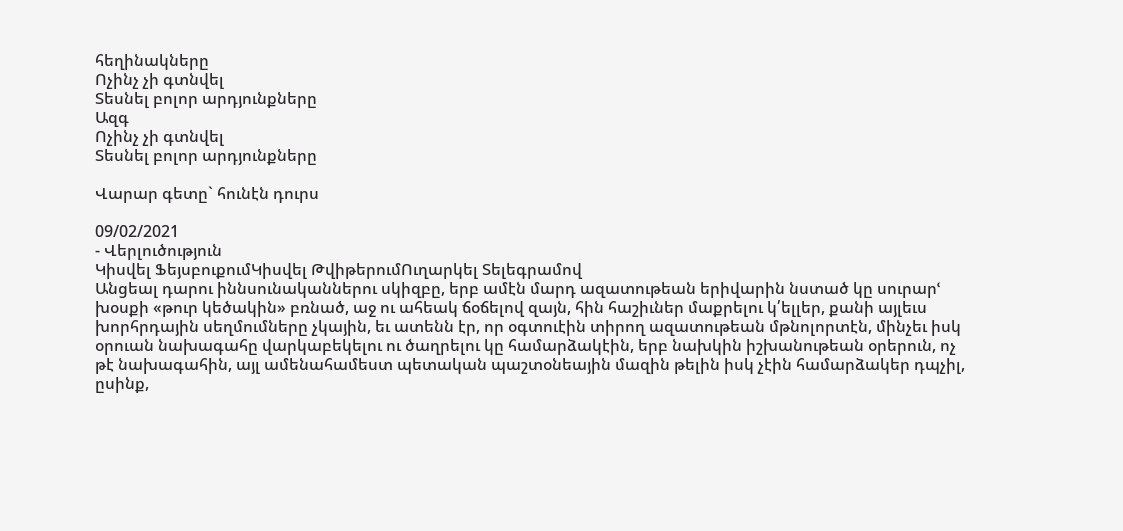հեղինակները
Ոչինչ չի գտնվել
Տեսնել բոլոր արդյունքները
Ազգ
Ոչինչ չի գտնվել
Տեսնել բոլոր արդյունքները

Վարար գետը` հունէն դուրս

09/02/2021
- Վերլուծություն
Կիսվել ՖեյսբուքումԿիսվել ԹվիթերումՈւղարկել Տելեգրամով
Անցեալ դարու իննսունականներու սկիզբը, երբ ամէն մարդ ազատութեան երիվարին նստած կը սուրարՙ խօսքի «թուր կեծակին» բռնած, աջ ու ահեակ ճօճելով զայն, հին հաշիւներ մաքրելու կ՛ելլեր, քանի այլեւս խորհրդային սեղմումները չկային, եւ ատենն էր, որ օգտուէին տիրող ազատութեան մթնոլորտէն, մինչեւ իսկ օրուան նախագահը վարկաբեկելու ու ծաղրելու կը համարձակէին, երբ նախկին իշխանութեան օրերուն, ոչ թէ նախագահին, այլ ամենահամեստ պետական պաշտօնեային մազին թելին իսկ չէին համարձակեր դպչիլ, ըսինք,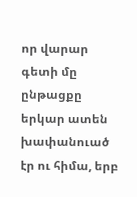որ վարար գետի մը ընթացքը երկար ատեն խափանուած էր ու հիմա, երբ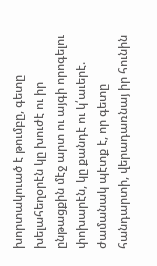խորտակուած է թումբը, գետը խելահեղօրէն կը խուժէ ու իր ընթացքին մէջ արտ ու այգի որոգելու փոխարէն, կը քանդէ ու կ՛աւերէ. ժամանակ պէտք է, որ գետը հանդարտի, վերադառնայ իր հունին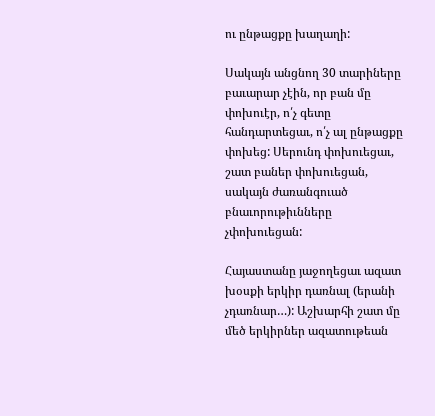ու ընթացքը խաղաղի:

Սակայն անցնող 30 տարիները բաւարար չէին, որ բան մը փոխուէր, ո՛չ գետը հանդարտեցաւ, ո՛չ ալ ընթացքը փոխեց: Սերունդ փոխուեցաւ, շատ բաներ փոխուեցան, սակայն ժառանգուած բնաւորութիւնները չփոխուեցան:

Հայաստանը յաջողեցաւ ազատ խօսքի երկիր դառնալ (երանի չդառնար…): Աշխարհի շատ մը մեծ երկիրներ ազատութեան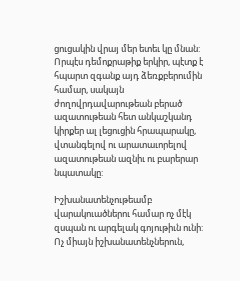ցուցակին վրայ մեր ետեւ կը մնան: Որպէս դեմոքրաթիք երկիր, պէտք է հպարտ զգանք այդ ձեռքբերումին համար, սակայն ժողովրդավարութեան բերած ազատութեան հետ անկաշկանդ կիրքեր ալ լեցուցին հրապարակը, վտանգելով ու արատաւորելով ազատութեան ազնիւ ու բարերար նպատակը:

Իշխանատենչութեամբ վարակուածներու համար ոչ մէկ զսպան ու արգելակ գոյութիւն ունի: Ոչ միայն իշխանատենչներուն,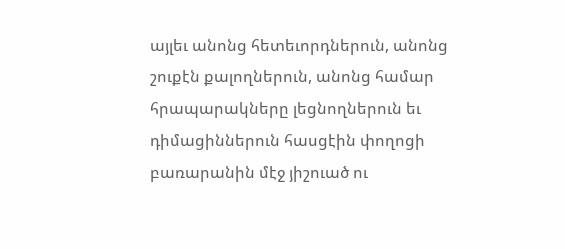այլեւ անոնց հետեւորդներուն, անոնց շուքէն քալողներուն, անոնց համար հրապարակները լեցնողներուն եւ դիմացիններուն հասցէին փողոցի բառարանին մէջ յիշուած ու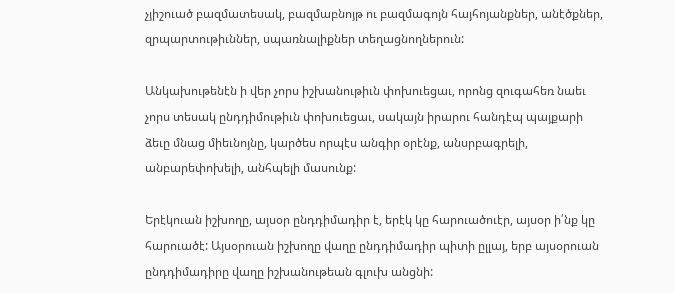չյիշուած բազմատեսակ, բազմաբնոյթ ու բազմագոյն հայհոյանքներ, անէծքներ, զրպարտութիւններ, սպառնալիքներ տեղացնողներուն:

Անկախութենէն ի վեր չորս իշխանութիւն փոխուեցաւ, որոնց զուգահեռ նաեւ չորս տեսակ ընդդիմութիւն փոխուեցաւ, սակայն իրարու հանդէպ պայքարի ձեւը մնաց միեւնոյնը, կարծես որպէս անգիր օրէնք, անսրբագրելի, անբարեփոխելի, անհպելի մասունք:

Երէկուան իշխողը, այսօր ընդդիմադիր է, երէկ կը հարուածուէր, այսօր ի՛նք կը հարուածէ: Այսօրուան իշխողը վաղը ընդդիմադիր պիտի ըլլայ, երբ այսօրուան ընդդիմադիրը վաղը իշխանութեան գլուխ անցնի: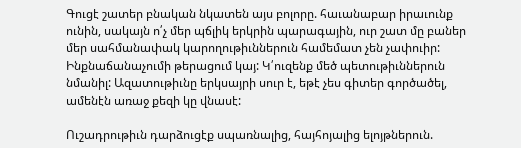Գուցէ շատեր բնական նկատեն այս բոլորը. հաւանաբար իրաւունք ունին, սակայն ո՛չ մեր պճլիկ երկրին պարագային, ուր շատ մը բաներ մեր սահմանափակ կարողութիւններուն համեմատ չեն չափուիր: Ինքնաճանաչումի թերացում կայ: Կ՛ուզենք մեծ պետութիւններուն նմանիլ: Ազատութիւնը երկսայրի սուր է, եթէ չես գիտեր գործածել, ամենէն առաջ քեզի կը վնասէ:

Ուշադրութիւն դարձուցէք սպառնալից, հայհոյալից ելոյթներուն.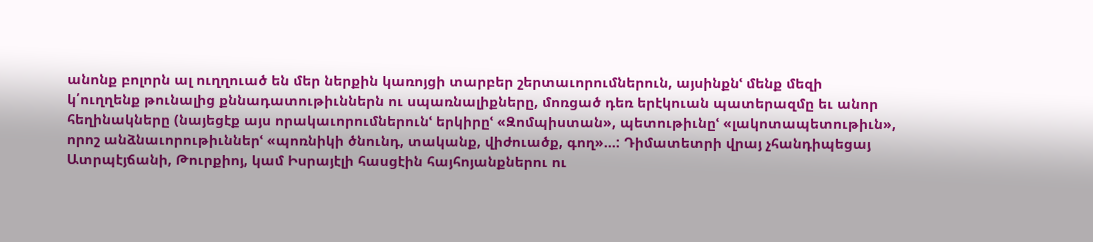անոնք բոլորն ալ ուղղուած են մեր ներքին կառոյցի տարբեր շերտաւորումներուն, այսինքնՙ մենք մեզի կ՛ուղղենք թունալից քննադատութիւններն ու սպառնալիքները, մոռցած դեռ երէկուան պատերազմը եւ անոր հեղինակները (նայեցէք այս որակաւորումներունՙ երկիրըՙ «Զոմպիստան», պետութիւնըՙ «լակոտապետութիւն», որոշ անձնաւորութիւններՙ «պոռնիկի ծնունդ, տականք, վիժուածք, գող»…: Դիմատետրի վրայ չհանդիպեցայ Ատրպէյճանի, Թուրքիոյ, կամ Իսրայէլի հասցէին հայհոյանքներու ու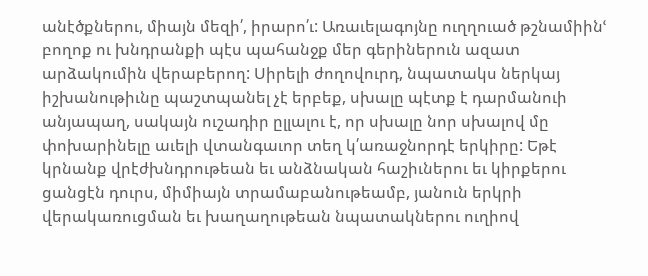անէծքներու, միայն մեզի՛, իրարո՛ւ: Առաւելագոյնը ուղղուած թշնամիինՙ բողոք ու խնդրանքի պէս պահանջք մեր գերիներուն ազատ արձակումին վերաբերող: Սիրելի ժողովուրդ, նպատակս ներկայ իշխանութիւնը պաշտպանել չէ երբեք, սխալը պէտք է դարմանուի անյապաղ, սակայն ուշադիր ըլլալու է, որ սխալը նոր սխալով մը փոխարինելը աւելի վտանգաւոր տեղ կ՛առաջնորդէ երկիրը: Եթէ կրնանք վրէժխնդրութեան եւ անձնական հաշիւներու եւ կիրքերու ցանցէն դուրս, միմիայն տրամաբանութեամբ, յանուն երկրի վերակառուցման եւ խաղաղութեան նպատակներու ուղիով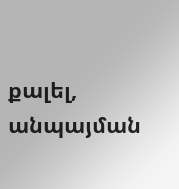քալել, անպայման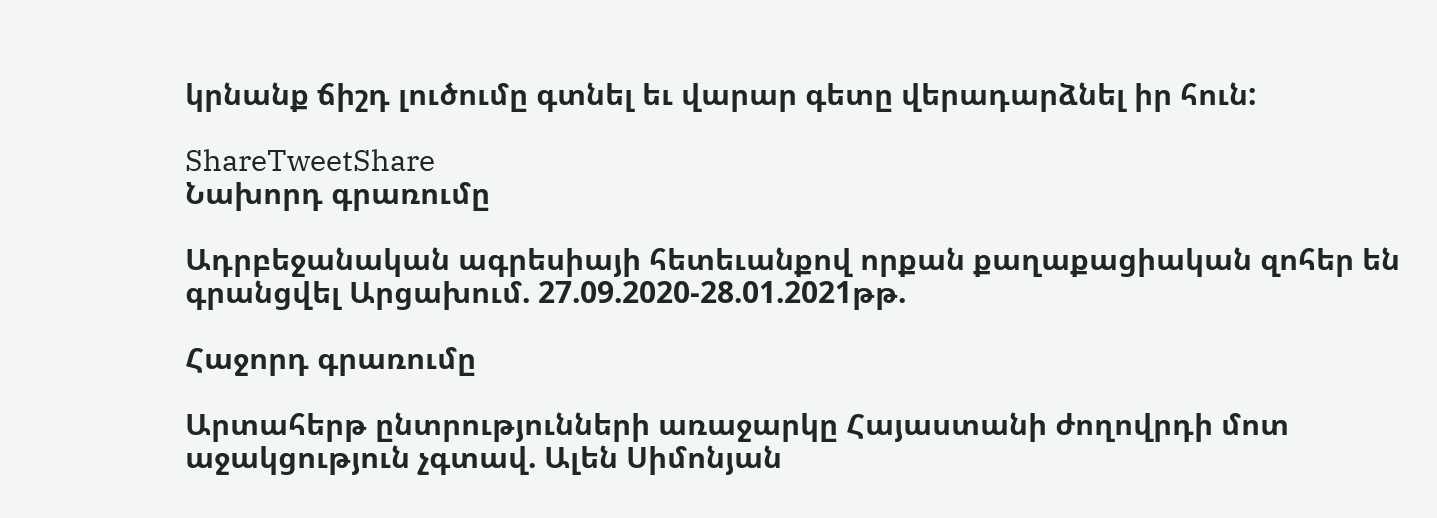կրնանք ճիշդ լուծումը գտնել եւ վարար գետը վերադարձնել իր հուն:

ShareTweetShare
Նախորդ գրառումը

Ադրբեջանական ագրեսիայի հետեւանքով որքան քաղաքացիական զոհեր են գրանցվել Արցախում. 27.09.2020-28.01.2021թթ.

Հաջորդ գրառումը

Արտահերթ ընտրությունների առաջարկը Հայաստանի ժողովրդի մոտ աջակցություն չգտավ. Ալեն Սիմոնյան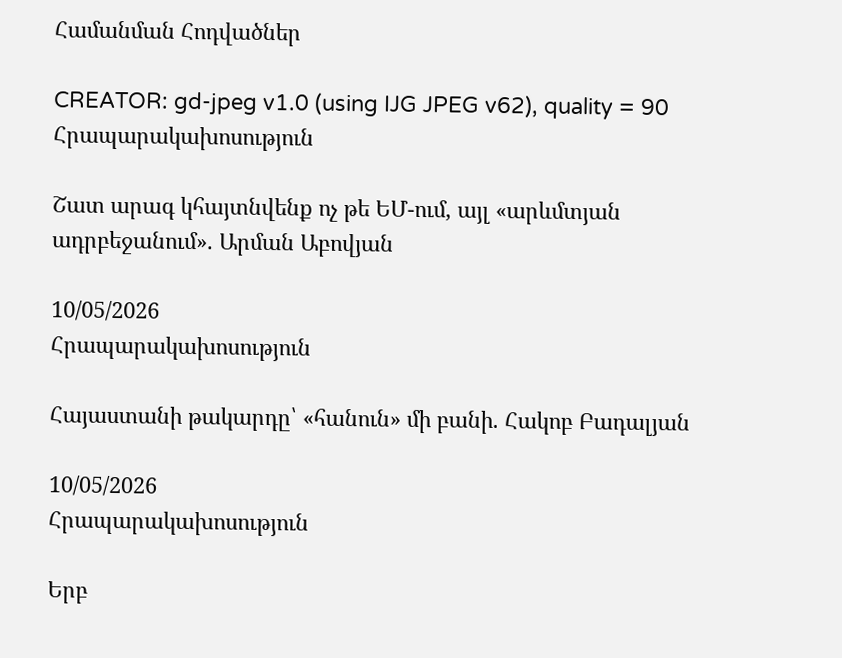Համանման Հոդվածներ

CREATOR: gd-jpeg v1.0 (using IJG JPEG v62), quality = 90
Հրապարակախոսություն

Շատ արագ կհայտնվենք ոչ թե ԵՄ-ում, այլ «արևմտյան ադրբեջանում». Արման Աբովյան

10/05/2026
Հրապարակախոսություն

Հայաստանի թակարդը՝ «հանուն» մի բանի. Հակոբ Բադալյան

10/05/2026
Հրապարակախոսություն

Երբ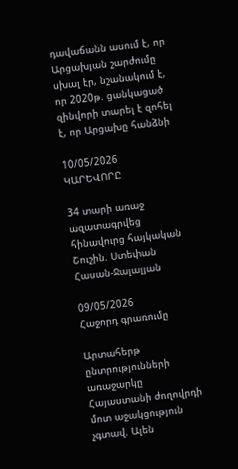դավաճանն ասում է, որ Արցախյան շարժումը սխալ էր, նշանակում է, որ 2020թ. ցանկացած զինվորի տարել է զոհել է, որ Արցախը հանձնի

10/05/2026
ԿԱՐԵՎՈՐԸ

34 տարի առաջ ազատագրվեց հինավուրց հայկական Շուշին. Ստեփան Հասան-Ջալալյան

09/05/2026
Հաջորդ գրառումը

Արտահերթ ընտրությունների առաջարկը Հայաստանի ժողովրդի մոտ աջակցություն չգտավ. Ալեն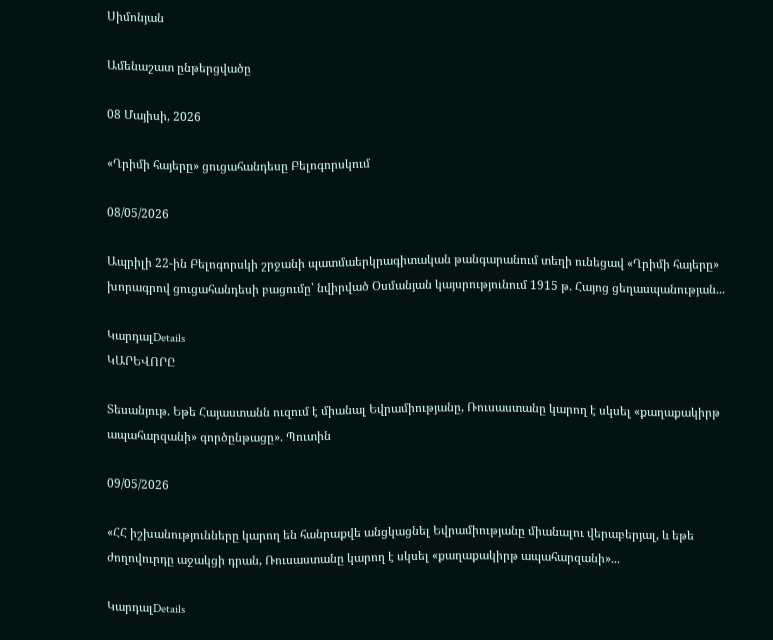Սիմոնյան

Ամենաշատ ընթերցվածը

08 Մայիսի, 2026

«Ղրիմի հայերը» ցուցահանդեսը Բելոգորսկում

08/05/2026

Ապրիլի 22-ին Բելոգորսկի շրջանի պատմաերկրագիտական թանգարանում տեղի ունեցավ «Ղրիմի հայերը» խորագրով ցուցահանդեսի բացումը՝ նվիրված Օսմանյան կայսրությունում 1915 թ. Հայոց ցեղասպանության...

ԿարդալDetails
ԿԱՐԵՎՈՐԸ

Տեսանյութ. Եթե Հայաստանն ուզում է միանալ Եվրամիությանը, Ռուսաստանը կարող է սկսել «քաղաքակիրթ ապահարզանի» գործընթացը». Պուտին

09/05/2026

«ՀՀ իշխանությունները կարող են հանրաքվե անցկացնել Եվրամիությանը միանալու վերաբերյալ, և եթե ժողովուրդը աջակցի դրան, Ռուսաստանը կարող է սկսել «քաղաքակիրթ ապահարզանի»...

ԿարդալDetails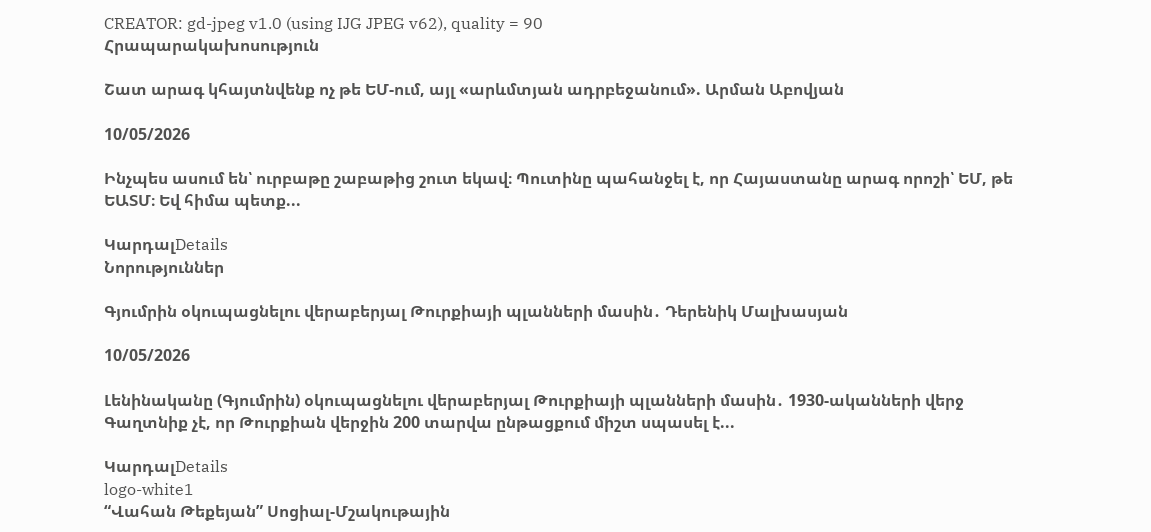CREATOR: gd-jpeg v1.0 (using IJG JPEG v62), quality = 90
Հրապարակախոսություն

Շատ արագ կհայտնվենք ոչ թե ԵՄ-ում, այլ «արևմտյան ադրբեջանում». Արման Աբովյան

10/05/2026

Ինչպես ասում են՝ ուրբաթը շաբաթից շուտ եկավ։ Պուտինը պահանջել է, որ Հայաստանը արագ որոշի՝ ԵՄ, թե ԵԱՏՄ։ Եվ հիմա պետք...

ԿարդալDetails
Նորություններ

Գյումրին օկուպացնելու վերաբերյալ Թուրքիայի պլանների մասին․ Դերենիկ Մալխասյան

10/05/2026

Լենինականը (Գյումրին) օկուպացնելու վերաբերյալ Թուրքիայի պլանների մասին․ 1930-ականների վերջ Գաղտնիք չէ, որ Թուրքիան վերջին 200 տարվա ընթացքում միշտ սպասել է...

ԿարդալDetails
logo-white1
“Վահան Թեքեյան” Սոցիալ-Մշակութային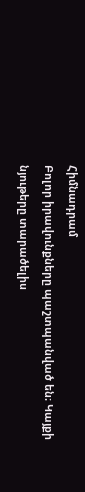Հիմնադրամ
Բոլոր իրավունքները պաշտպանված են։ Կայքի նյութերը տարածելիս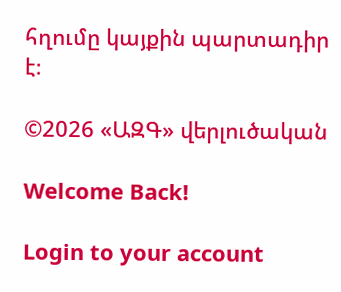հղումը կայքին պարտադիր է։

©2026 «ԱԶԳ» վերլուծական

Welcome Back!

Login to your account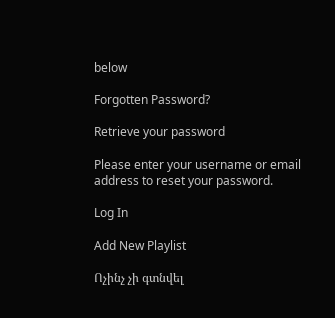below

Forgotten Password?

Retrieve your password

Please enter your username or email address to reset your password.

Log In

Add New Playlist

Ոչինչ չի գտնվել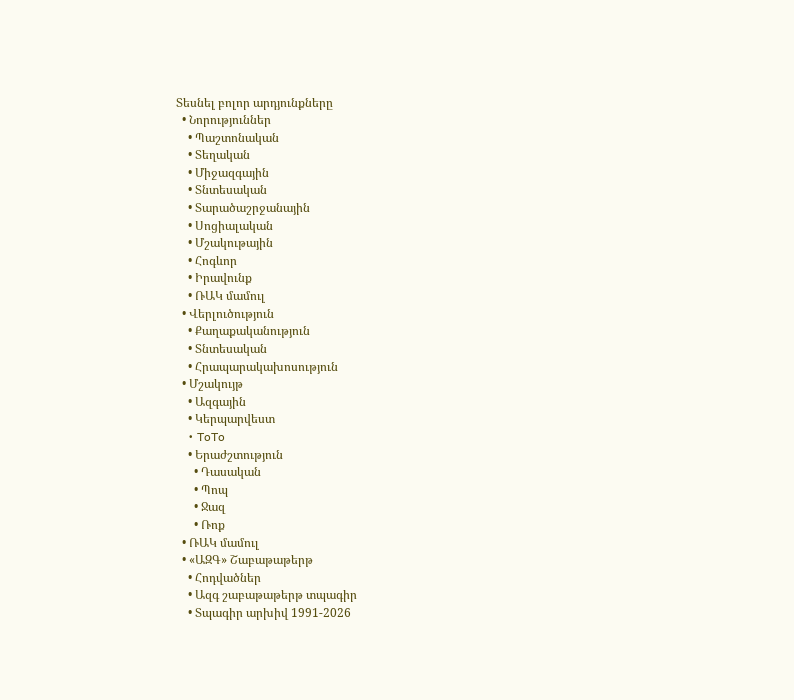Տեսնել բոլոր արդյունքները
  • Նորություններ
    • Պաշտոնական
    • Տեղական
    • Միջազգային
    • Տնտեսական
    • Տարածաշրջանային
    • Սոցիալական
    • Մշակութային
    • Հոգևոր
    • Իրավունք
    • ՌԱԿ մամուլ
  • Վերլուծություն
    • Քաղաքականություն
    • Տնտեսական
    • Հրապարակախոսություն
  • Մշակույթ
    • Ազգային
    • Կերպարվեստ
    • ToTo
    • Երաժշտություն
      • Դասական
      • Պոպ
      • Ջազ
      • Ռոք
  • ՌԱԿ մամուլ
  • «ԱԶԳ» Շաբաթաթերթ
    • Հոդվածներ
    • Ազգ շաբաթաթերթ տպագիր
    • Տպագիր արխիվ 1991-2026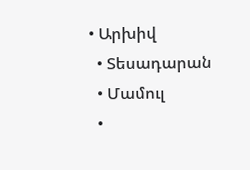• Արխիվ
  • Տեսադարան
  • Մամուլ
  •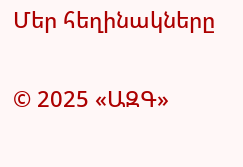Մեր հեղինակները

© 2025 «ԱԶԳ»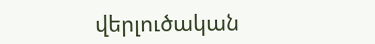վերլուծական